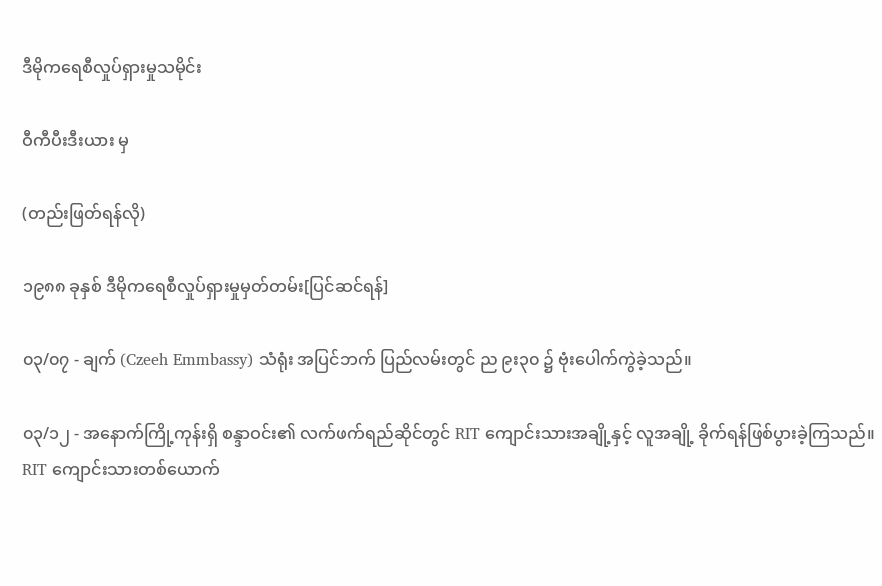ဒီမိုကရေစီလှုပ်ရှားမှုသမိုင်း

ဝီကီပီးဒီးယား မှ

(တည်းဖြတ်ရန်လို)

၁၉၈၈ ခုနှစ် ဒီမိုကရေစီလှုပ်ရှားမှုမှတ်တမ်း[ပြင်ဆင်ရန်]

၀၃/၀၇ - ချက် (Czeeh Emmbassy) သံရုံး အပြင်ဘက် ပြည်လမ်းတွင် ည ၉း၃၀ ၌ ဗုံးပေါက်ကွဲခဲ့သည်။

၀၃/၁၂ - အနောက်ကြို့ကုန်းရှိ စန္ဒာဝင်း၏ လက်ဖက်ရည်ဆိုင်တွင် RIT ကျောင်းသားအချို့နှင့် လူအချို့ ခိုက်ရန်ဖြစ်ပွားခဲ့ကြသည်။ RIT ကျောင်းသားတစ်ယောက်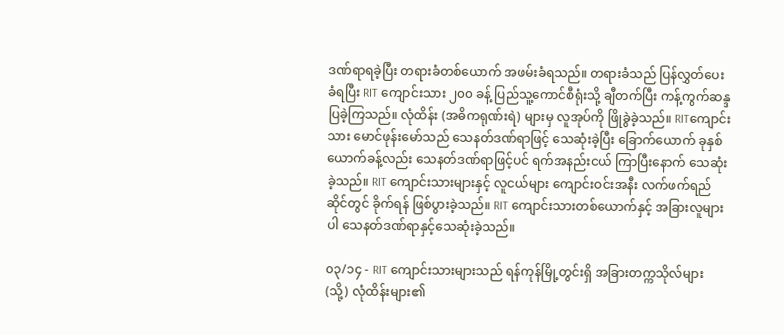ဒဏ်ရာရခဲ့ပြီး တရားခံတစ်ယောက် အဖမ်းခံရသည်။ တရားခံသည် ပြန်လွှတ်ပေးခံရပြီး RIT ကျောင်းသား ၂၀၀ ခန့် ပြည်သူ့ကောင်စီရုံးသို့ ချီတက်ပြီး ကန့်ကွက်ဆန္ဒပြခဲ့ကြသည်။ လုံထိန်း (အဓိကရုဏ်းရဲ) များမှ လူအုပ်ကို ဖြိုခွဲခဲ့သည်။ RITကျောင်းသား မောင်ဖုန်းမော်သည် သေနတ်ဒဏ်ရာဖြင့် သေဆုံးခဲ့ပြီး ခြောက်ယောက် ခုနှစ်ယောက်ခန့်လည်း သေနတ်ဒဏ်ရာဖြင့်ပင် ရက်အနည်းငယ် ကြာပြီးနောက် သေဆုံးခဲ့သည်။ RIT ကျောင်းသားများနှင့် လူငယ်များ ကျောင်းဝင်းအနီး လက်ဖက်ရည်ဆိုင်တွင် ခိုက်ရန် ဖြစ်ပွားခဲ့သည်။ RIT ကျောင်းသားတစ်ယောက်နှင့် အခြားလူများပါ သေနတ်ဒဏ်ရာနှင့်သေဆုံးခဲ့သည်။

၀၃/၁၄ - RIT ကျောင်းသားများသည် ရန်ကုန်မြို့တွင်းရှိ အခြားတက္ကသိုလ်များ (သို့) လုံထိန်းများ၏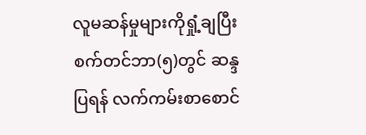လူမဆန်မှုများကိုရှုံ့ချပြီး စက်တင်ဘာ(၅)တွင် ဆန္ဒပြရန် လက်ကမ်းစာစောင်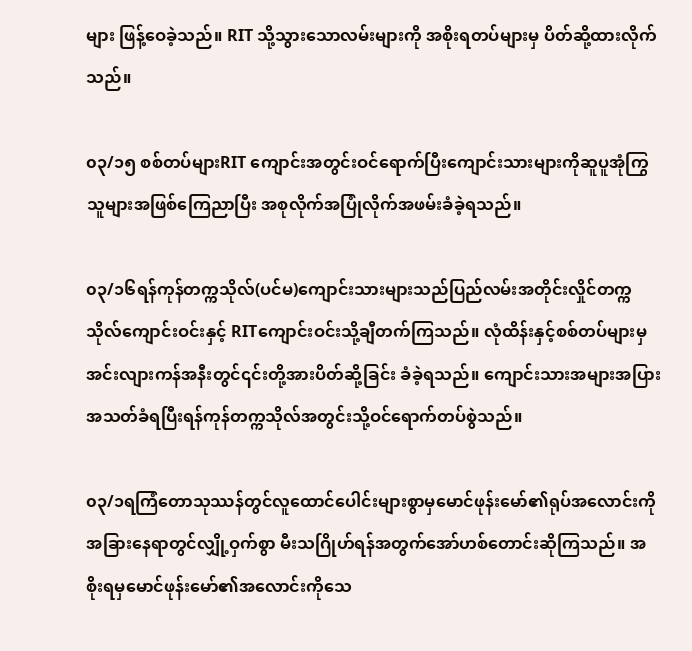များ ဖြန့်ဝေခဲ့သည်။ RIT သို့သွားသောလမ်းများကို အစိုးရတပ်များမှ ပိတ်ဆို့ထားလိုက်သည်။

၀၃/၁၅ စစ်တပ်များRIT ကျောင်းအတွင်းဝင်ရောက်ပြီးကျောင်းသားများကိုဆူပူအုံကြွသူများအဖြစ်ကြေညာပြီး အစုလိုက်အပြုံလိုက်အဖမ်းခံခဲ့ရသည်။

၀၃/၁၆ရန်ကုန်တက္ကသိုလ်(ပင်မ)ကျောင်းသားများသည်ပြည်လမ်းအတိုင်းလှိုင်တက္ကသိုလ်ကျောင်းဝင်းနှင့် RITကျောင်းဝင်းသို့ချီတက်ကြသည်။ လုံထိန်းနှင့်စစ်တပ်များမှအင်းလျားကန်အနီးတွင်၎င်းတို့အားပိတ်ဆို့ခြင်း ခံခဲ့ရသည်။ ကျောင်းသားအများအပြားအသတ်ခံရပြီးရန်ကုန်တက္ကသိုလ်အတွင်းသို့ဝင်ရောက်တပ်စွဲသည်။

၀၃/၁ရကြံတောသုဿန်တွင်လူထောင်ပေါင်းများစွာမှမောင်ဖုန်းမော်၏ရုပ်အလောင်းကိုအခြားနေရာတွင်လျှို့ဝှက်စွာ မီးသဂြိုဟ်ရန်အတွက်အော်ဟစ်တောင်းဆိုကြသည်။ အစိုးရမှမောင်ဖုန်းမော်၏အလောင်းကိုသေ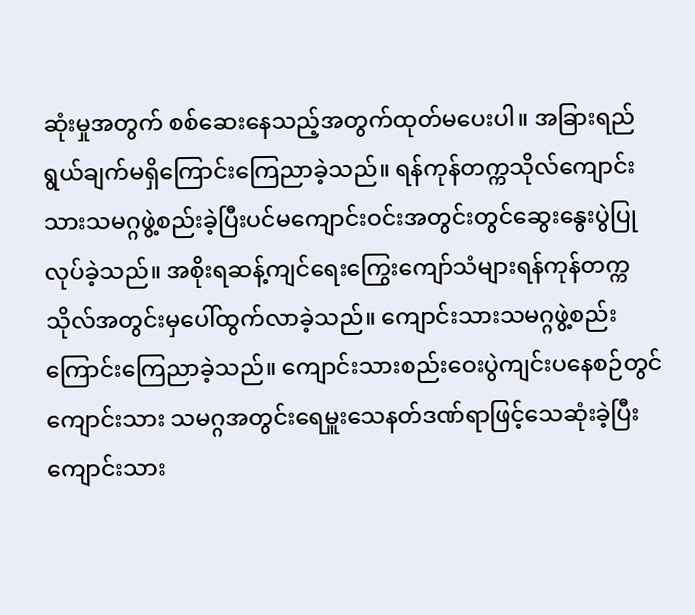ဆုံးမှုအတွက် စစ်ဆေးနေသည့်အတွက်ထုတ်မပေးပါ။ အခြားရည်ရွယ်ချက်မရှိကြောင်းကြေညာခဲ့သည်။ ရန်ကုန်တက္ကသိုလ်ကျောင်းသားသမဂ္ဂဖွဲ့စည်းခဲ့ပြီးပင်မကျောင်းဝင်းအတွင်းတွင်ဆွေးနွေးပွဲပြုလုပ်ခဲ့သည်။ အစိုးရဆန့်ကျင်ရေးကြွေးကျော်သံများရန်ကုန်တက္ကသိုလ်အတွင်းမှပေါ်ထွက်လာခဲ့သည်။ ကျောင်းသားသမဂ္ဂဖွဲ့စည်းကြောင်းကြေညာခဲ့သည်။ ကျောင်းသားစည်းဝေးပွဲကျင်းပနေစဉ်တွင်ကျောင်းသား သမဂ္ဂအတွင်းရေမှူးသေနတ်ဒဏ်ရာဖြင့်သေဆုံးခဲ့ပြီးကျောင်းသား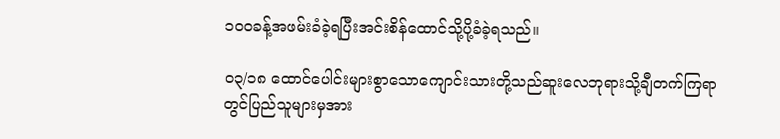၁ဝဝခန့်အဖမ်းခံခဲ့ရပြီးအင်းစိန်ထောင်သို့ပို့ခံခဲ့ရသည်။

၀၃/၁၈ ထောင်ပေါင်းများစွာသောကျောင်းသားတို့သည်ဆူးလေဘုရားသို့ချီတက်ကြရာတွင်ပြည်သူများမှအား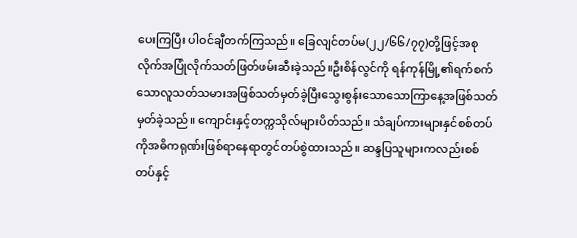ပေးကြပြီး ပါဝင်ချီတက်ကြသည်။ ခြေလျင်တပ်မ(၂၂/၆၆/၇၇)တို့ဖြင့်အစုလိုက်အပြုံလိုက်သတ်ဖြတ်ဖမ်းဆီးခဲ့သည်။ဦးစိန်လွင်ကို ရန်ကုန်မြို့၏ရက်စက်သောလူသတ်သမားအဖြစ်သတ်မှတ်ခဲ့ပြီးသွေးစွန်းသောသောကြာနေ့အဖြစ်သတ်မှတ်ခဲ့သည်။ ကျောင်းနှင့်တက္ကသိုလ်များပိတ်သည်။ သံချပ်ကားများနှင်စစ်တပ်ကိုအဓိကရုဏ်းဖြစ်ရာနေရာတွင်တပ်စွဲထားသည်။ ဆန္ဒပြသူများကလည်းစစ်တပ်နှင့်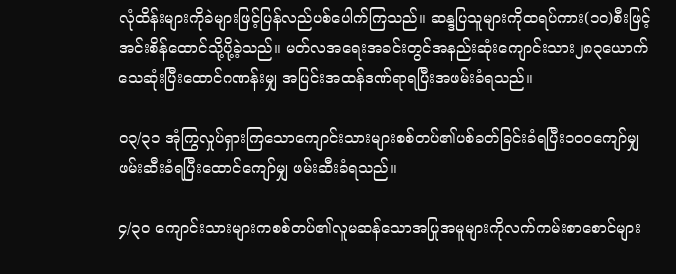လုံထိန်းများကိုခဲများဖြင့်ပြန်လည်ပစ်ပေါက်ကြသည်။ ဆန္ဒပြသူများကိုထရပ်ကား(၁၀)စီးဖြင့် အင်းစိန်ထောင်သို့ပို့ခဲ့သည်။ မတ်လအရေးအခင်းတွင်အနည်းဆုံးကျောင်းသား၂၈၃ယောက်သေဆုံးပြီးထောင်ဂဏန်းမျှ အပြင်းအထန်ဒဏ်ရာရပြီးအဖမ်းခံရသည်။

၀၃/၃၁ အုံကြွလှုပ်ရှားကြသောကျောင်းသားများစစ်တပ်၏ပစ်ခတ်ခြင်းခံရပြီး၁ဝဝကျော်မျှဖမ်းဆီးခံရပြီးထောင်ကျော်မျှ ဖမ်းဆီးခံရသည်။

၄/၃၀ ကျောင်းသားများကစစ်တပ်၏လူမဆန်သောအပြုအမူများကိုလက်ကမ်းစာစောင်များ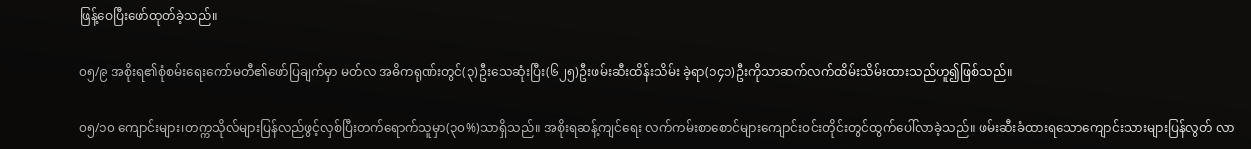ဖြန့်ဝေပြီးဖော်ထုတ်ခဲ့သည်။

၀၅/၉ အစိုးရ၏စုံစမ်းရေးကော်မတီ၏ဖော်ပြချက်မှာ မတ်လ အဓိကရုဏ်းတွင်(၃)ဦးသေဆုံးပြီး(၆၂၅)ဦးဖမ်းဆီးထိန်းသိမ်း ခဲ့ရာ(၁၄၁)ဦးကိုသာဆက်လက်ထိမ်းသိမ်းထားသည်ဟူ၍ဖြစ်သည်။

၀၅/၁၀ ကျောင်းများ၊တက္ကသိုလ်များပြန်လည်ဖွင့်လှစ်ပြီးတက်ရောက်သူမှာ(၃၀%)သာရှိသည်။ အစိုးရဆန့်ကျင်ရေး လက်ကမ်းစာစောင်များကျောင်းဝင်းတိုင်းတွင်ထွက်ပေါ်လာခဲ့သည်။ ဖမ်းဆီးခံထားရသောကျောင်းသားများပြန်လွတ် လာ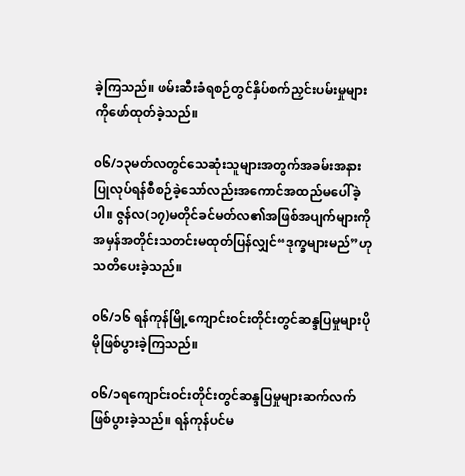ခဲ့ကြသည်။ ဖမ်းဆီးခံရစဉ်တွင်နှိပ်စက်ညှင်းပမ်းမှုများကိုဖော်ထုတ်ခဲ့သည်။

၀၆/၁၃မတ်လတွင်သေဆုံးသူများအတွက်အခမ်းအနားပြုလုပ်ရန်စီစဉ်ခဲ့သော်လည်းအကောင်အထည်မပေါ်ခဲ့ပါ။ ဇွန်လ(၁၇)မတိုင်ခင်မတ်လ၏အဖြစ်အပျက်များကိုအမှန်အတိုင်းသတင်းမထုတ်ပြန်လျှင်“ဒုက္ခများမည်”ဟုသတိပေးခဲ့သည်။

၀၆/၁၆ ရန်ကုန်မြို့ကျောင်းဝင်းတိုင်းတွင်ဆန္ဒပြမှုများပိုမိုဖြစ်ပွားခဲ့ကြသည်။

၀၆/၁ရကျောင်းဝင်းတိုင်းတွင်ဆန္ဒပြမှုများဆက်လက်ဖြစ်ပွားခဲ့သည်။ ရန်ကုန်ပင်မ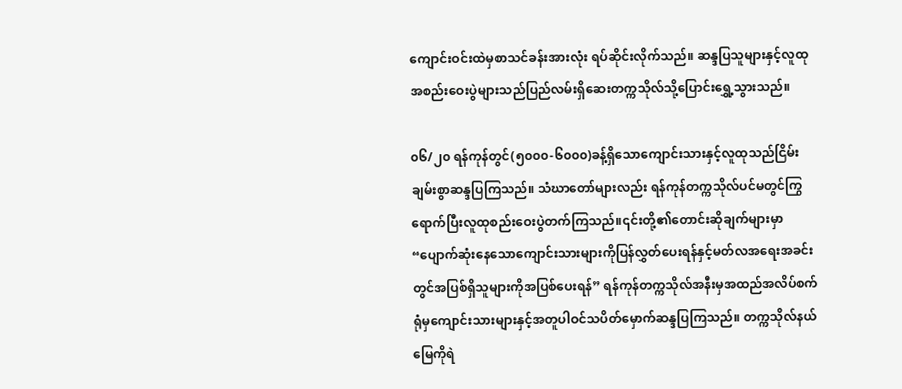ကျောင်းဝင်းထဲမှစာသင်ခန်းအားလုံး ရပ်ဆိုင်းလိုက်သည်။ ဆန္ဒပြသူများနှင့်လူထုအစည်းဝေးပွဲများသည်ပြည်လမ်းရှိဆေးတက္ကသိုလ်သို့ပြောင်းရွှေ့သွားသည်။

၀၆/၂၀ ရန်ကုန်တွင်(၅၀၀၀-၆၀၀၀)ခန့်ရှိသောကျောင်းသားနှင့်လူထုသည်ငြိမ်းချမ်းစွာဆန္ဒပြကြသည်။ သံဃာတော်များလည်း ရန်ကုန်တက္ကသိုလ်ပင်မတွင်ကြွရောက်ပြီးလူထုစည်းဝေးပွဲတက်ကြသည်။၎င်းတို့၏တောင်းဆိုချက်များမှာ “ပျောက်ဆုံးနေသောကျောင်းသားများကိုပြန်လွှတ်ပေးရန်နှင့်မတ်လအရေးအခင်းတွင်အပြစ်ရှိသူများကိုအပြစ်ပေးရန်” ရန်ကုန်တက္ကသိုလ်အနီးမှအထည်အလိပ်စက်ရုံမှကျောင်းသားများနှင့်အတူပါဝင်သပိတ်မှောက်ဆန္ဒပြကြသည်။ တက္ကသိုလ်နယ်မြေကိုရဲ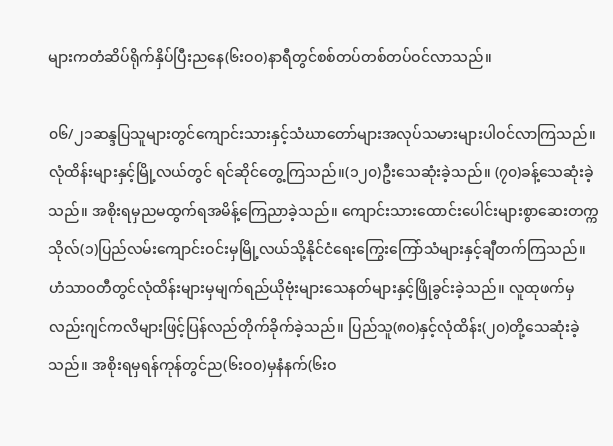များကတံဆိပ်ရိုက်နှိပ်ပြီးညနေ(၆းဝ၀)နာရီတွင်စစ်တပ်တစ်တပ်ဝင်လာသည်။

၀၆/၂၁ဆန္ဒပြသူများတွင်ကျောင်းသားနှင့်သံဃာတော်များအလုပ်သမားများပါဝင်လာကြသည်။ လုံထိန်းများနှင့်မြို့လယ်တွင် ရင်ဆိုင်တွေ့ကြသည်။(၁၂၀)ဦးသေဆုံးခဲ့သည်။ (၇၀)ခန့်သေဆုံးခဲ့သည်။ အစိုးရမှညမထွက်ရအမိန့်ကြေညာခဲ့သည်။ ကျောင်းသားထောင်းပေါင်းများစွာဆေးတက္ကသိုလ်(၁)ပြည်လမ်းကျောင်းဝင်းမှမြို့လယ်သို့နိုင်ငံရေးကြွေးကြော်သံများနှင့်ချီတက်ကြသည်။ ဟံသာဝတီတွင်လုံထိန်းများမှမျက်ရည်ယိုဗုံးများသေနတ်များနှင့်ဖြိုခွင်းခဲ့သည်။ လူထုဖက်မှလည်းဂျင်ကလိများဖြင့်ပြန်လည်တိုက်ခိုက်ခဲ့သည်။ ပြည်သူ(၈၀)နှင့်လုံထိန်း(၂၀)တို့သေဆုံးခဲ့သည်။ အစိုးရမှရန်ကုန်တွင်ည(၆းဝ၀)မှနံနက်(၆းဝ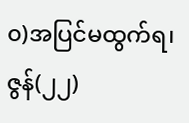၀)အပြင်မထွက်ရ၊ဇွန်(၂၂)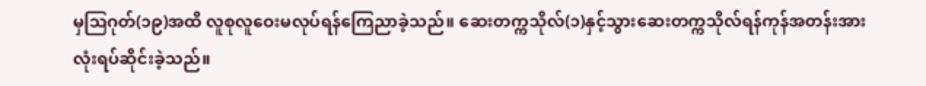မှဩဂုတ်(၁၉)အထိ လူစုလူဝေးမလုပ်ရန်ကြေညာခဲ့သည်။ ဆေးတက္ကသိုလ်(၁)နှင့်သွားဆေးတက္ကသိုလ်ရန်ကုန်အတန်းအားလုံးရပ်ဆိုင်းခဲ့သည်။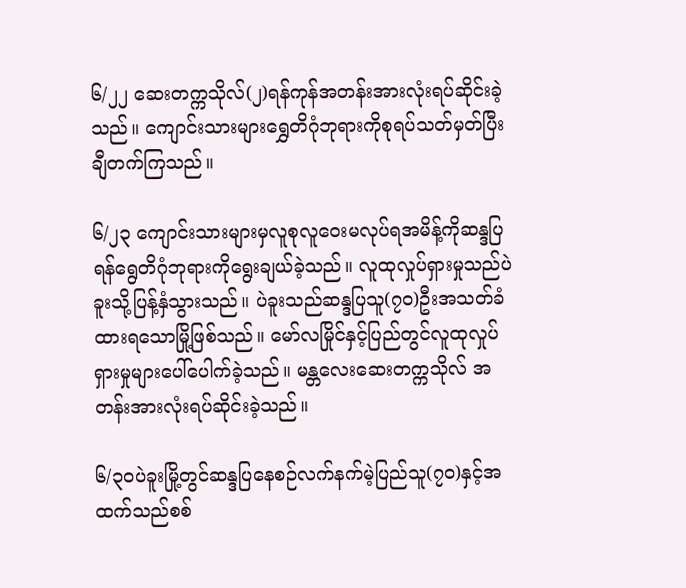၆/၂၂ ဆေးတက္ကသိုလ်(၂)ရန်ကုန်အတန်းအားလုံးရပ်ဆိုင်းခဲ့သည်။ ကျောင်းသားများရွှေတိဂုံဘုရားကိုစုရပ်သတ်မှတ်ပြီးချီတက်ကြသည်။

၆/၂၃ ကျောင်းသားများမှလူစုလူဝေးမလုပ်ရအမိန့်ကိုဆန္ဒပြရန်ရွေတိဂုံဘုရားကိုရွေးချယ်ခဲ့သည်။ လူထုလှုပ်ရှားမှုသည်ပဲခူးသို့ပြန့်နှံသွားသည်။ ပဲခူးသည်ဆန္ဒပြသူ(၇၀)ဦးအသတ်ခံထားရသောမြို့ဖြစ်သည်။ မော်လမြိုင်နှင့်ပြည်တွင်လူထုလှုပ်ရှားမှုများပေါ်ပေါက်ခဲ့သည်။ မန္တလေးဆေးတက္ကသိုလ် အတန်းအားလုံးရပ်ဆိုင်းခဲ့သည်။

၆/၃ဝပဲခူးမြို့တွင်ဆန္ဒပြနေစဉ်လက်နက်မဲ့ပြည်သူ(၇၀)နှင့်အထက်သည်စစ်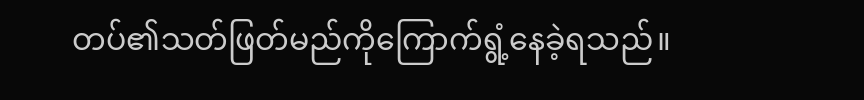တပ်၏သတ်ဖြတ်မည်ကိုကြောက်ရွံ့နေခဲ့ရသည်။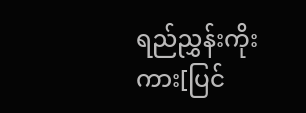ရည်ညွှန်းကိုးကား[ပြင်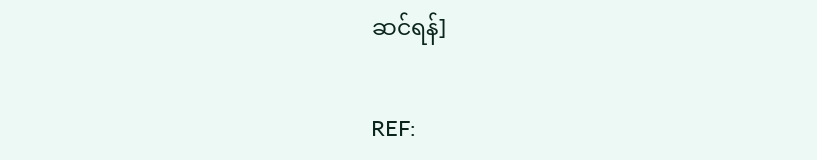ဆင်ရန်]

REF: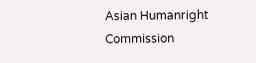Asian Humanright Commission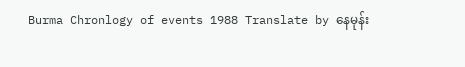Burma Chronlogy of events 1988 Translate by နေမုန်း